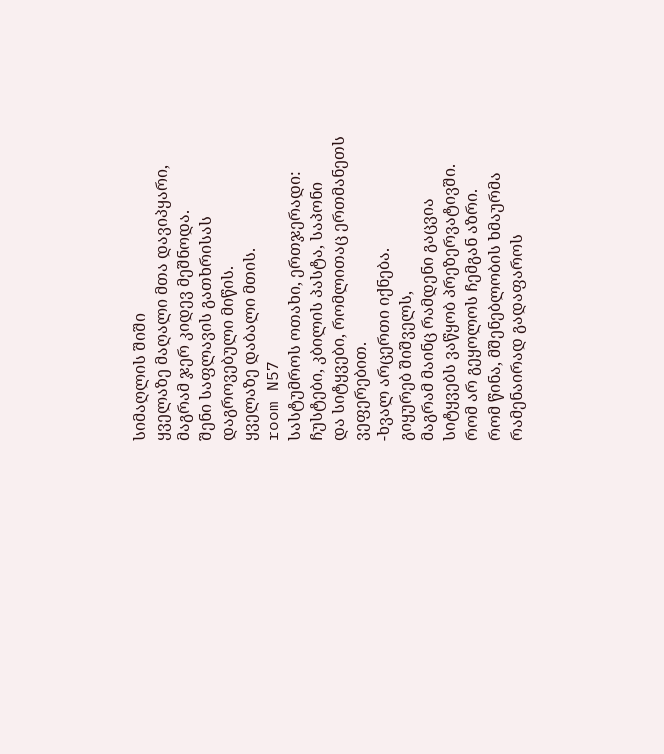სიმაღლის შიში
ყველაზე მაღალი მთა დავიპყარი,
მაგრამ ჯერ კიდევ მეშნოდა.
შენი საფლავის გათხრისას
დაგროვებული მიწის.
ყველაზე დაბალი მთის.
room N57
სასტუმროს ოთახი, ერთჯერადი:
ჩუსტები, კბილის პასტა, საპონი
და სიტყვები, რომლითაც ერთმანეთს ვეფერებით.
-ხვალ არცერთი იქნება.
გიყურებ შიშველს,
მაგრამ მაინც რამდენი გაცვია
სიტყვებს ვაწყობ პრეზერვატივში.
რომ არ გეყოლოს ჩემგან აზრი.
რომ წინა, მშენებლობის ხმაურმა
რამენაირად გადაფაროს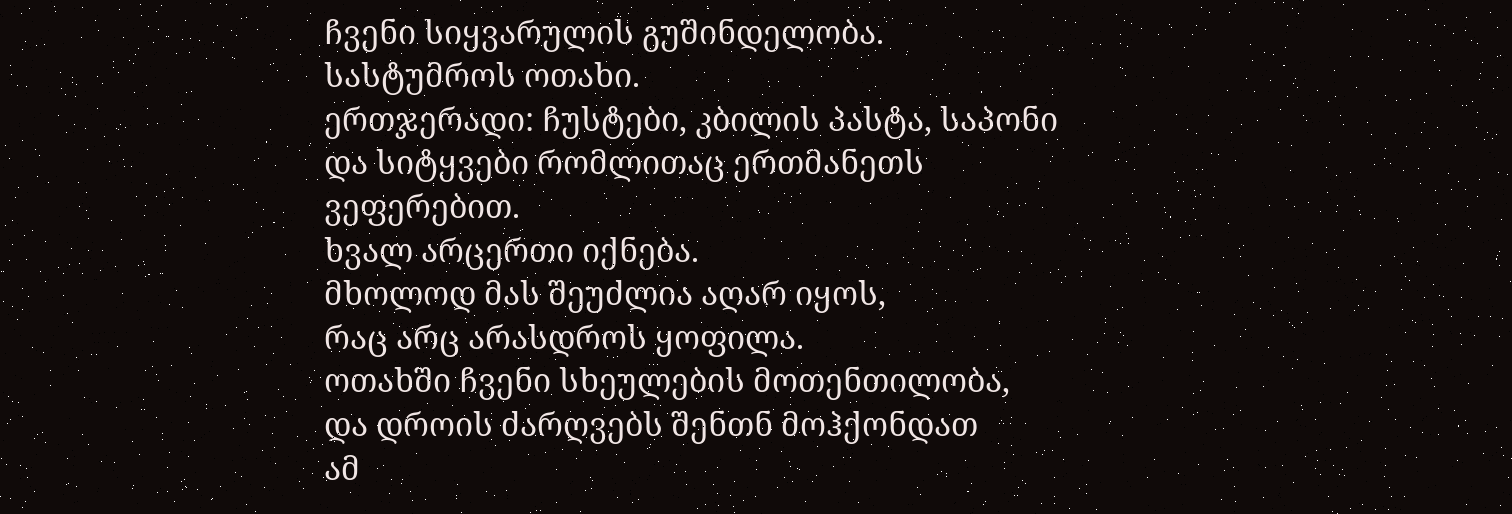ჩვენი სიყვარულის გუშინდელობა.
სასტუმროს ოთახი.
ერთჯერადი: ჩუსტები, კბილის პასტა, საპონი
და სიტყვები რომლითაც ერთმანეთს ვეფერებით.
ხვალ არცერთი იქნება.
მხოლოდ მას შეუძლია აღარ იყოს,
რაც არც არასდროს ყოფილა.
ოთახში ჩვენი სხეულების მოთენთილობა,
და დროის ძარღვებს შენთნ მოჰქონდათ
ამ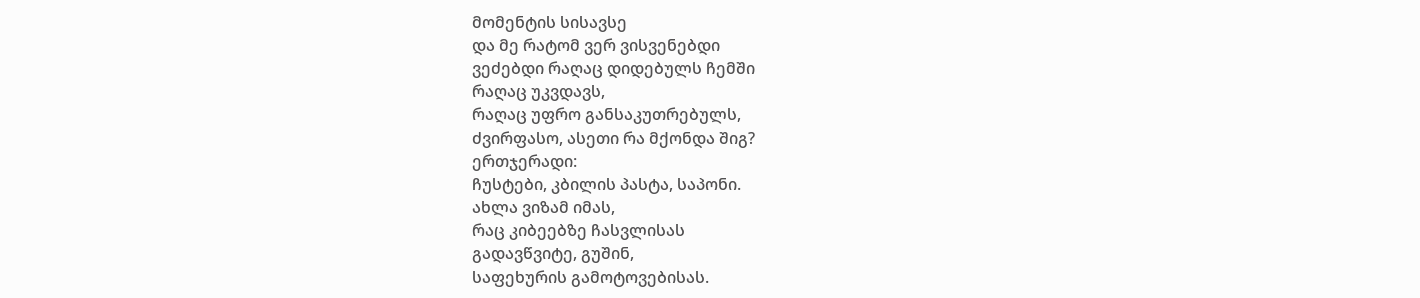მომენტის სისავსე
და მე რატომ ვერ ვისვენებდი
ვეძებდი რაღაც დიდებულს ჩემში
რაღაც უკვდავს,
რაღაც უფრო განსაკუთრებულს,
ძვირფასო, ასეთი რა მქონდა შიგ?
ერთჯერადი:
ჩუსტები, კბილის პასტა, საპონი.
ახლა ვიზამ იმას,
რაც კიბეებზე ჩასვლისას
გადავწვიტე, გუშინ,
საფეხურის გამოტოვებისას.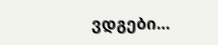ვდგები…